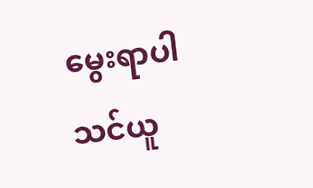မွေးရာပါ သင်ယူ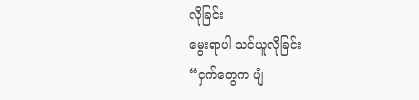လိုခြင်း
မွေးရာပါ သင်ယူလိုခြင်း
“ငှက်တွေက ပျံ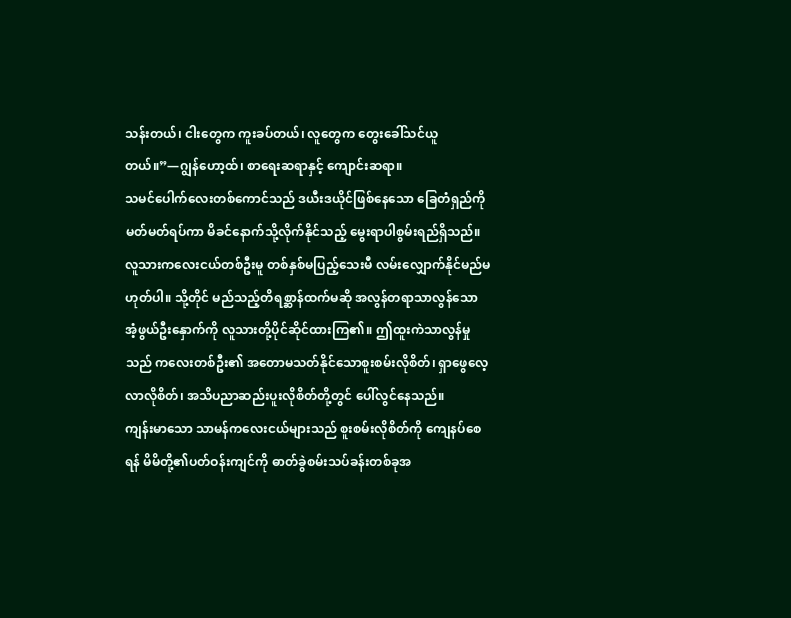သန်းတယ်၊ ငါးတွေက ကူးခပ်တယ်၊ လူတွေက တွေးခေါ်သင်ယူတယ်။”—ဂျွန်ဟော့ထ်၊ စာရေးဆရာနှင့် ကျောင်းဆရာ။
သမင်ပေါက်လေးတစ်ကောင်သည် ဒယီးဒယိုင်ဖြစ်နေသော ခြေတံရှည်ကို မတ်မတ်ရပ်ကာ မိခင်နောက်သို့လိုက်နိုင်သည့် မွေးရာပါစွမ်းရည်ရှိသည်။ လူသားကလေးငယ်တစ်ဦးမူ တစ်နှစ်မပြည့်သေးမီ လမ်းလျှောက်နိုင်မည်မဟုတ်ပါ။ သို့တိုင် မည်သည့်တိရစ္ဆာန်ထက်မဆို အလွန်တရာသာလွန်သော အံ့ဖွယ်ဦးနှောက်ကို လူသားတို့ပိုင်ဆိုင်ထားကြ၏။ ဤထူးကဲသာလွန်မှုသည် ကလေးတစ်ဦး၏ အတောမသတ်နိုင်သောစူးစမ်းလိုစိတ်၊ ရှာဖွေလေ့လာလိုစိတ်၊ အသိပညာဆည်းပူးလိုစိတ်တို့တွင် ပေါ်လွင်နေသည်။
ကျန်းမာသော သာမန်ကလေးငယ်များသည် စူးစမ်းလိုစိတ်ကို ကျေနပ်စေရန် မိမိတို့၏ပတ်ဝန်းကျင်ကို ဓာတ်ခွဲစမ်းသပ်ခန်းတစ်ခုအ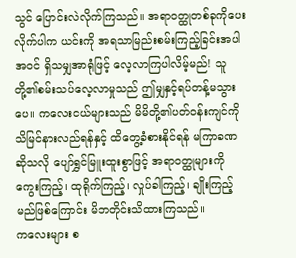သွင် ပြောင်းလဲလိုက်ကြသည်။ အရာဝတ္ထုတစ်ခုကိုပေးလိုက်ပါက ယင်းကို အရသာမြည်းစမ်းကြည့်ခြင်းအပါအဝင် ရှိသမျှအာရုံဖြင့် လေ့လာကြပါလိမ့်မည်! သူတို့၏စမ်းသပ်လေ့လာမှုသည် ဤမျှနှင့်ရပ်တန့်မသွားပေ။ ကလေးငယ်များသည် မိမိတို့၏ပတ်ဝန်းကျင်ကို သိမြင်နားလည်ရန်နှင့် ထိတွေ့ခံစားနိုင်ရန် မကြာခဏဆိုသလို ပျော်ရွှင်မြူးထူးစွာဖြင့် အရာဝတ္ထုများကို ကွေးကြည့်၊ ထုရိုက်ကြည့်၊ လှုပ်ခါကြည့်၊ ချိုးကြည့်မည်ဖြစ်ကြောင်း မိဘတိုင်းသိထားကြသည်။
ကလေးများ စ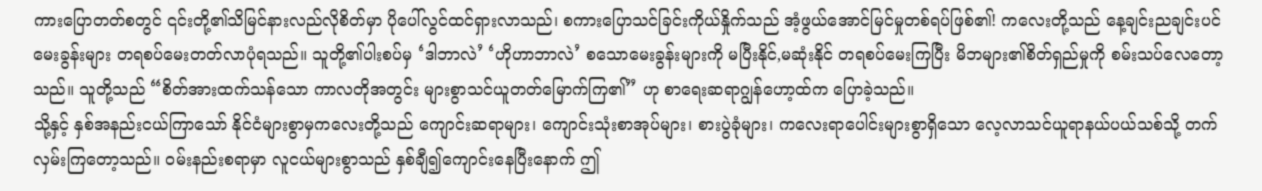ကားပြောတတ်စတွင် ၎င်းတို့၏သိမြင်နားလည်လိုစိတ်မှာ ပိုပေါ်လွင်ထင်ရှားလာသည်၊ စကားပြောသင်ခြင်းကိုယ်နှိုက်သည် အံ့ဖွယ်အောင်မြင်မှုတစ်ရပ်ဖြစ်၏! ကလေးတို့သည် နေ့ချင်းညချင်းပင် မေးခွန်းများ တရစပ်မေးတတ်လာပုံရသည်။ သူတို့၏ပါးစပ်မှ ‘ဒါဘာလဲ’ ‘ဟိုဟာဘာလဲ’ စသောမေးခွန်းများကို မပြီးနိုင်,မဆုံးနိုင် တရစပ်မေးကြပြီး မိဘများ၏စိတ်ရှည်မှုကို စမ်းသပ်လေတော့သည်။ သူတို့သည် “စိတ်အားထက်သန်သော ကာလတိုအတွင်း များစွာသင်ယူတတ်မြောက်ကြ၏” ဟု စာရေးဆရာဂျွန်ဟော့ထ်က ပြောခဲ့သည်။
သို့နှင့် နှစ်အနည်းငယ်ကြာသော် နိုင်ငံများစွာမှကလေးတို့သည် ကျောင်းဆရာများ၊ ကျောင်းသုံးစာအုပ်များ၊ စားပွဲခုံများ၊ ကလေးရာပေါင်းများစွာရှိသော လေ့လာသင်ယူရာနယ်ပယ်သစ်သို့ တက်လှမ်းကြတော့သည်။ ဝမ်းနည်းစရာမှာ လူငယ်များစွာသည် နှစ်ချီ၍ကျောင်းနေပြီးနောက် ဤ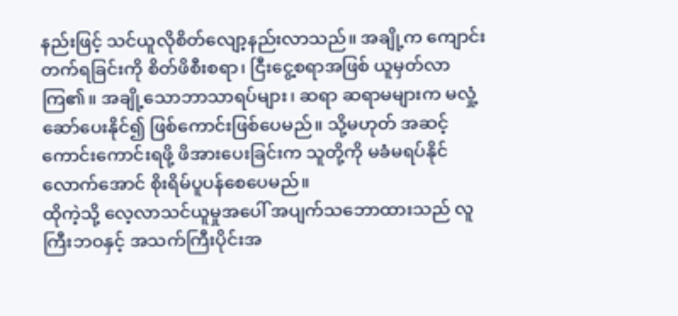နည်းဖြင့် သင်ယူလိုစိတ်လျော့နည်းလာသည်။ အချို့က ကျောင်းတက်ရခြင်းကို စိတ်ဖိစီးစရာ၊ ငြီးငွေ့စရာအဖြစ် ယူမှတ်လာကြ၏။ အချို့သောဘာသာရပ်များ၊ ဆရာ ဆရာမများက မလှုံ့ဆော်ပေးနိုင်၍ ဖြစ်ကောင်းဖြစ်ပေမည်။ သို့မဟုတ် အဆင့်ကောင်းကောင်းရဖို့ ဖိအားပေးခြင်းက သူတို့ကို မခံမရပ်နိုင်လောက်အောင် စိုးရိမ်ပူပန်စေပေမည်။
ထိုကဲ့သို့ လေ့လာသင်ယူမှုအပေါ် အပျက်သဘောထားသည် လူကြီးဘဝနှင့် အသက်ကြီးပိုင်းအ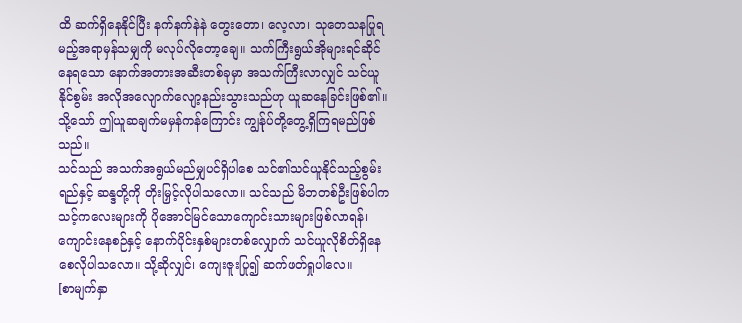ထိ ဆက်ရှိနေနိုင်ပြီး နက်နက်နဲနဲ တွေးတော၊ လေ့လာ၊ သုတေသနပြုရမည့်အရာမှန်သမျှကို မလုပ်လိုတော့ချေ။ သက်ကြီးရွယ်အိုများရင်ဆိုင်နေရသော နောက်အတားအဆီးတစ်ခုမှာ အသက်ကြီးလာလျှင် သင်ယူနိုင်စွမ်း အလိုအလျောက်လျော့နည်းသွားသည်ဟု ယူဆနေခြင်းဖြစ်၏။ သို့သော် ဤယူဆချက်မမှန်ကန်ကြောင်း ကျွန်ုပ်တို့တွေ့ရှိကြရမည်ဖြစ်သည်။
သင်သည် အသက်အရွယ်မည်မျှပင်ရှိပါစေ သင်၏သင်ယူနိုင်သည့်စွမ်းရည်နှင့် ဆန္ဒတို့ကို တိုးမြှင့်လိုပါသလော။ သင်သည် မိဘတစ်ဦးဖြစ်ပါက သင့်ကလေးများကို ပိုအောင်မြင်သောကျောင်းသားများဖြစ်လာရန်၊ ကျောင်းနေစဉ်နှင့် နောက်ပိုင်းနှစ်များတစ်လျှောက် သင်ယူလိုစိတ်ရှိနေစေလိုပါသလော။ သို့ဆိုလျှင်၊ ကျေးဇူးပြု၍ ဆက်ဖတ်ရှုပါလေ။
[စာမျက်နှာ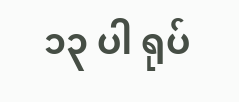၁၃ ပါ ရုပ်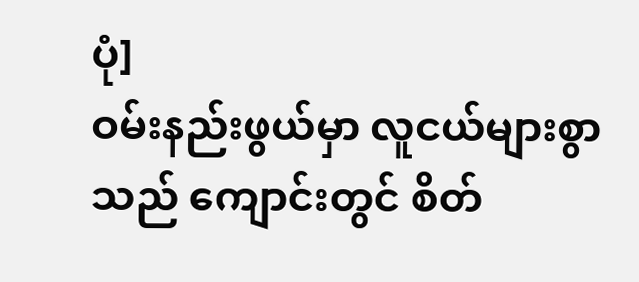ပုံ]
ဝမ်းနည်းဖွယ်မှာ လူငယ်များစွာသည် ကျောင်းတွင် စိတ်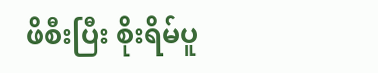ဖိစီးပြီး စိုးရိမ်ပူ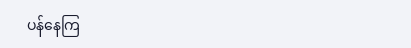ပန်နေကြ